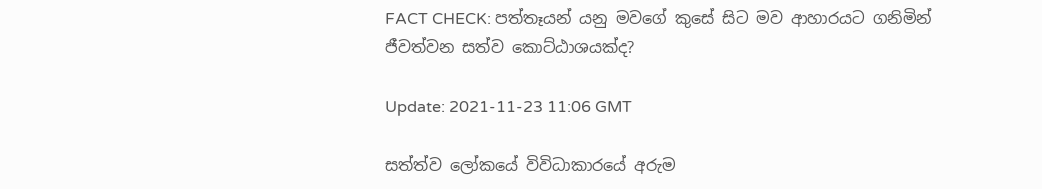FACT CHECK: පත්තෑයන් යනු මවගේ කුසේ සිට මව ආහාරයට ගනිමින් ජීවත්වන සත්ව කොට්ඨාශයක්ද?

Update: 2021-11-23 11:06 GMT

සත්ත්ව ලෝකයේ විවිධාකාරයේ අරුම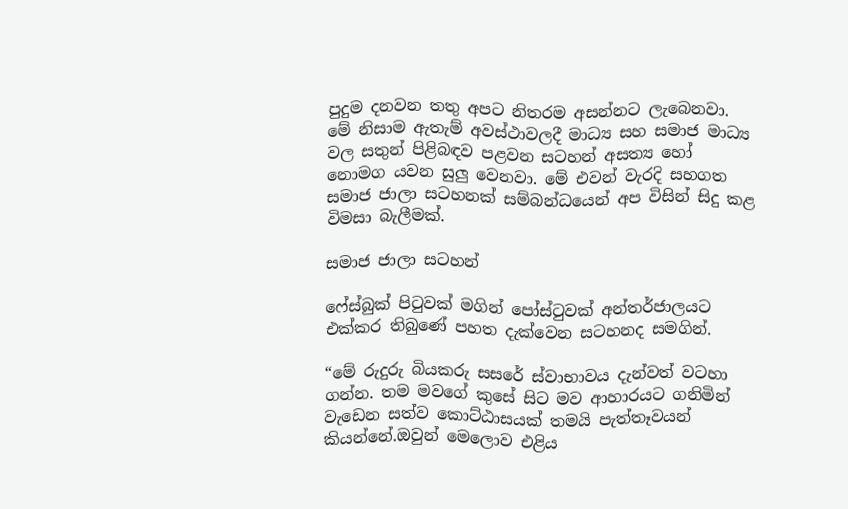පුදුම දනවන තතු අපට නිතරම අසන්නට ලැබෙනවා. මේ නිසාම ඇතැම් අවස්ථාවලදී මාධ්‍ය සහ සමාජ මාධ්‍ය වල සතුන් පිළිබඳව පළවන සටහන් අසත්‍ය හෝ නොමග යවන සුලු වෙනවා. මේ එවන් වැරදි සහගත සමාජ ජාලා සටහනක් සම්බන්ධයෙන් අප විසින් සිදු කළ විමසා බැලීමක්.

සමාජ ජාලා සටහන්

ෆේස්බුක් පිටුවක් මගින් පෝස්ටුවක් අන්තර්ජාලයට එක්කර තිබුණේ පහත දැක්වෙන සටහනද සමගින්.

“මේ රුදුරු බියකරු සසරේ ස්වාභාවය දැන්වත් වටහා ගන්න. තම මවගේ කුසේ සිට මව ආහාරයට ගනිමින් වැඩෙන සත්ව කොට්ඨාසයක් තමයි පැත්තෑවයන් කියන්නේ.ඔවුන් මෙලොව එළිය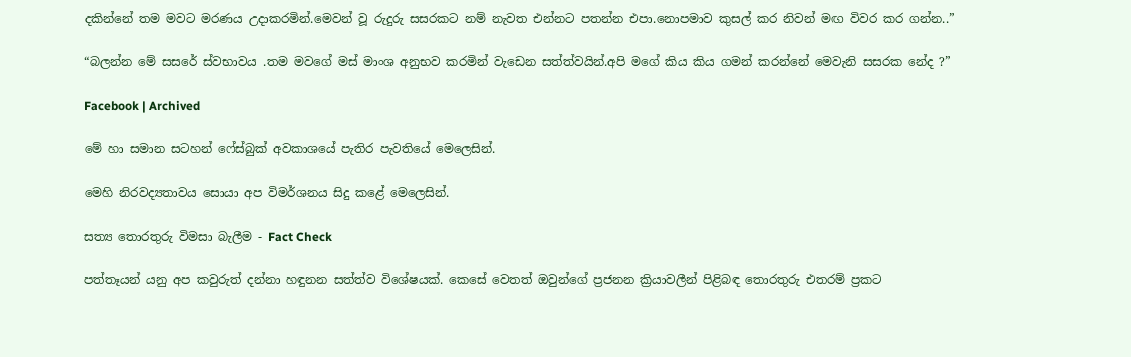දකින්නේ තම මවට මරණය උදාකරමින්.මෙවන් වූ රුදුරු සසරකට නම් නැවත එන්නට පතන්න එපා.නොපමාව කුසල් කර නිවන් මඟ විවර කර ගන්න..”

“බලන්න මේ සසරේ ස්වභාවය .තම මවගේ මස් මාංශ අනුභව කරමින් වැඩෙන සත්ත්වයින්.අපි මගේ කිය කිය ගමන් කරන්නේ මෙවැනි සසරක නේද ?”

Facebook | Archived

මේ හා සමාන සටහන් ෆේස්බුක් අවකාශයේ පැතිර පැවතියේ මෙලෙසින්.

මෙහි නිරවද්‍යතාවය සොයා අප විමර්ශනය සිදු කළේ මෙලෙසින්.

සත්‍ය තොරතුරු විමසා බැලීම - Fact Check

පත්තෑයන් යනු අප කවුරුත් දන්නා හඳුනන සත්ත්ව විශේෂයක්. කෙසේ වෙතත් ඔවුන්ගේ ප්‍රජනන ක්‍රියාවලීන් පිළිබඳ තොරතුරු එතරම් ප්‍රකට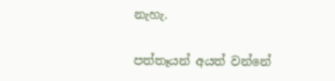නැහැ.

පත්තෑයන් අයත් වන්නේ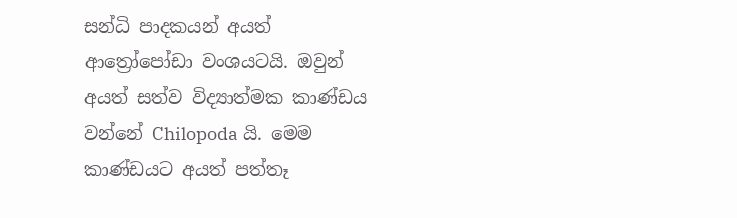සන්ධි පාදකයන් අයත් ආත්‍රෝපෝඩා වංශයටයි. ඔවුන් අයත් සත්ව විද්‍යාත්මක කාණ්ඩය වන්නේ Chilopoda යි. මෙම කාණ්ඩයට අයත් පත්තෑ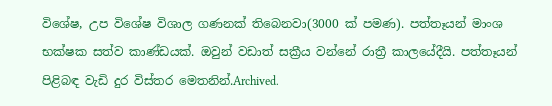විශේෂ, උප විශේෂ විශාල ගණනක් තිබෙනවා(3000 ක් පමණ). පත්තෑයන් මාංශ භක්ෂක සත්ව කාණ්ඩයක්. ඔවුන් වඩාත් සක්‍රීය වන්නේ රාත්‍රී කාලයේදීයි. පත්තෑයන් පිළිබඳ වැඩි දුර විස්තර මෙතනින්.Archived.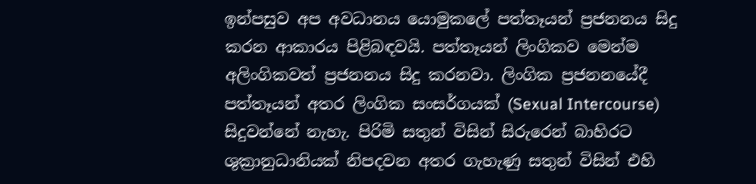ඉන්පසුව අප අවධානය යොමුකලේ පත්තෑයන් ප්‍රජනනය සිදු කරන ආකාරය පිළිබඳවයි. පත්තෑයන් ලිංගිකව මෙන්ම අලිංගිකවත් ප්‍රජනනය සිදු කරනවා. ලිංගික ප්‍රජනනයේදී පත්තෑයන් අතර ලිංගික සංසර්ගයක් (Sexual Intercourse) සිදුවන්නේ නැහැ. පිරිමි සතුන් විසින් සිරුරෙන් බාහිරට ශුක්‍රානුධානියක් නිපදවන අතර ගැහැණු සතුන් විසින් එහි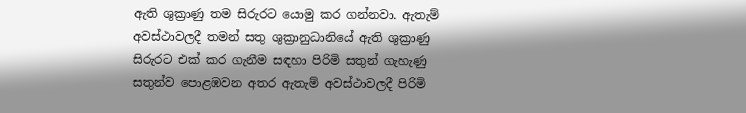ඇති ශුක්‍රාණු තම සිරුරට යොමු කර ගන්නවා. ඇතැම් අවස්ථාවලදී තමන් සතු ශුක්‍රානුධානියේ ඇති ශුක්‍රාණු සිරුරට එක් කර ගැනීම සඳහා පිරිමි සතුන් ගැහැණු සතුන්ව පොළඹවන අතර ඇතැම් අවස්ථාවලදී පිරිමි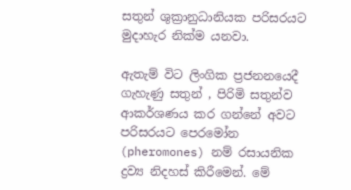සතුන් ශුක්‍රානුධානියක පරිසරයට මුදාහැර නික්ම යනවා.

ඇතැම් විට ලිංගික ප්‍රජනනයෙදී ගැහැණු සතුන් , පිරිමි සතුන්ව ආකර්ශණය කර ගන්නේ අවට පරිසරයට පෙරමෝන (pheromones) නම් රසායනික ද්‍රව්‍ය නිදහස් කිරීමෙන්. මේ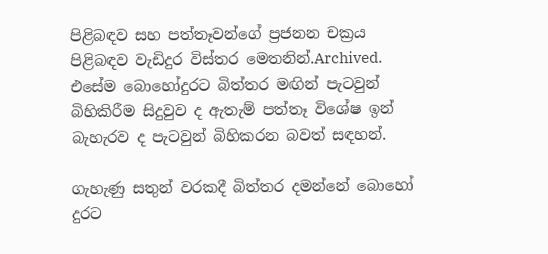පිළිබඳව සහ පත්තෑවන්ගේ ප්‍රජනන චක්‍රය පිළිබඳව වැඩිදුර විස්තර මෙතනින්.Archived. එසේම බොහෝදුරට බිත්තර මඟින් පැටවුන් බිහිකිරීම සිදුවුව ද ඇතැම් පත්තෑ විශේෂ ඉන් බැහැරව ද පැටවුන් බිහිකරන බවත් සඳහන්.

ගැහැණු සතුන් වරකදී බිත්තර දමන්නේ බොහෝ දුරට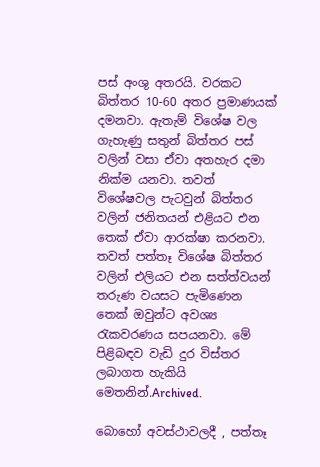පස් අංශු අතරයි. වරකට බිත්තර 10-60 අතර ප්‍රමාණයක් දමනවා. ඇතැම් විශේෂ වල ගැහැණු සතුන් බිත්තර පස් වලින් වසා ඒවා අතහැර දමා නික්ම යනවා. තවත් විශේෂවල පැටවුන් බිත්තර වලින් ජනිතයන් එළියට එන තෙක් ඒවා ආරක්ෂා කරනවා. තවත් පත්තෑ විශේෂ බිත්තර වලින් එලියට එන සත්ත්වයන් තරුණ වයසට පැමිණෙන තෙක් ඔවුන්ට අවශ්‍ය රැකවරණය සපයනවා. මේ පිළිබඳව වැඩි දුර විස්තර ලබාගත හැකියි මෙතනින්.Archived.

බොහෝ අවස්ථාවලදී , පත්තෑ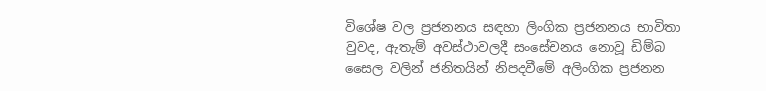විශේෂ වල ප්‍රජනනය සඳහා ලිංගික ප්‍රජනනය භාවිතා වුවද, ඇතැම් අවස්ථාවලදී සංසේචනය නොවූ ඩිම්බ සෛල වලින් ජනිතයින් නිපදවීමේ අලිංගික ප්‍රජනන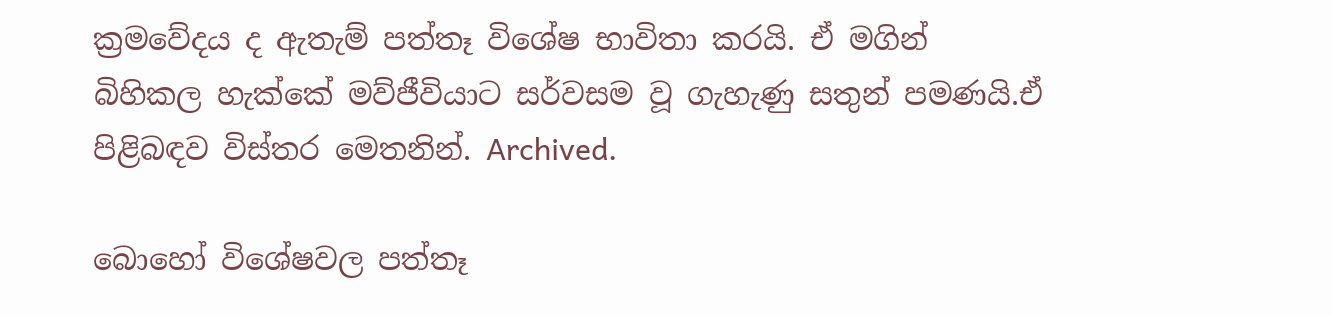ක්‍රමවේදය ද ඇතැම් පත්තෑ විශේෂ භාවිතා කරයි. ඒ මගින් බිහිකල හැක්කේ මව්ජීවියාට සර්වසම වූ ගැහැණු සතුන් පමණයි.ඒ පිළිබඳව විස්තර මෙතනින්. Archived.

බොහෝ විශේෂවල පත්තෑ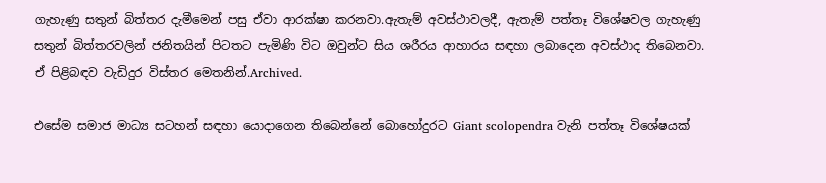ගැහැණු සතුන් බිත්තර දැමීමෙන් පසු ඒවා ආරක්ෂා කරනවා.ඇතැම් අවස්ථාවලදී, ඇතැම් පත්තෑ විශේෂවල ගැහැණු සතුන් බිත්තරවලින් ජනිතයින් පිටතට පැමිණි විට ඔවුන්ට සිය ශරීරය ආහාරය සඳහා ලබාදෙන අවස්ථාද තිබෙනවා. ඒ පිළිබඳව වැඩිදුර විස්තර මෙතනින්.Archived.

එසේම සමාජ මාධ්‍ය සටහන් සඳහා යොදාගෙන තිබෙන්නේ බොහෝදුරට Giant scolopendra වැනි පත්තෑ විශේෂයක්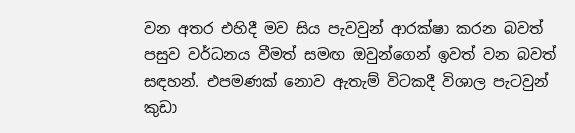වන අතර එහිදී මව සිය පැවවුන් ආරක්ෂා කරන බවත් පසුව වර්ධනය වීමත් සමඟ ඔවුන්ගෙන් ඉවත් වන බවත් සඳහන්. එපමණක් නොව ඇතැම් විටකදී විශාල පැටවුන් කුඩා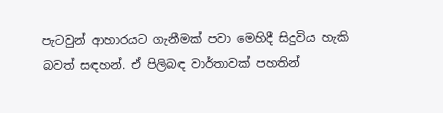පැටවුන් ආහාරයට ගැනීමක් පවා මෙහිදී සිදුවිය හැකි බවත් සඳහන්. ඒ පිලිබඳ වාර්තාවක් පහතින්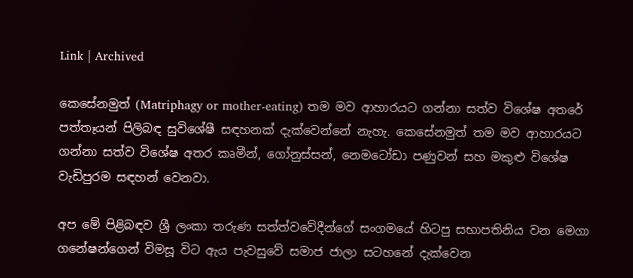Link | Archived

කෙසේනමුත් (Matriphagy or mother-eating) තම මව ආහාරයට ගන්නා සත්ව විශේෂ අතරේ පත්තෑයන් පිලිබඳ සුවිශේෂී සඳහනක් දැක්වෙන්නේ නැහැ. කෙසේනමුත් තම මව ආහාරයට ගන්නා සත්ව විශේෂ අතර කෘමීන්, ගෝනුස්සන්, නෙමටෝඩා පණුවන් සහ මකුළු විශේෂ වැඩිපුරම සඳහන් වෙනවා.

අප මේ පිළිබඳව ශ්‍රී ලංකා තරුණ සත්ත්වවේදීන්ගේ සංගමයේ හිටපු සභාපතිනිය වන මෙගා ගනේෂන්ගෙන් විමසූ විට ඇය පැවසුවේ සමාජ ජාලා සටහනේ දැක්වෙන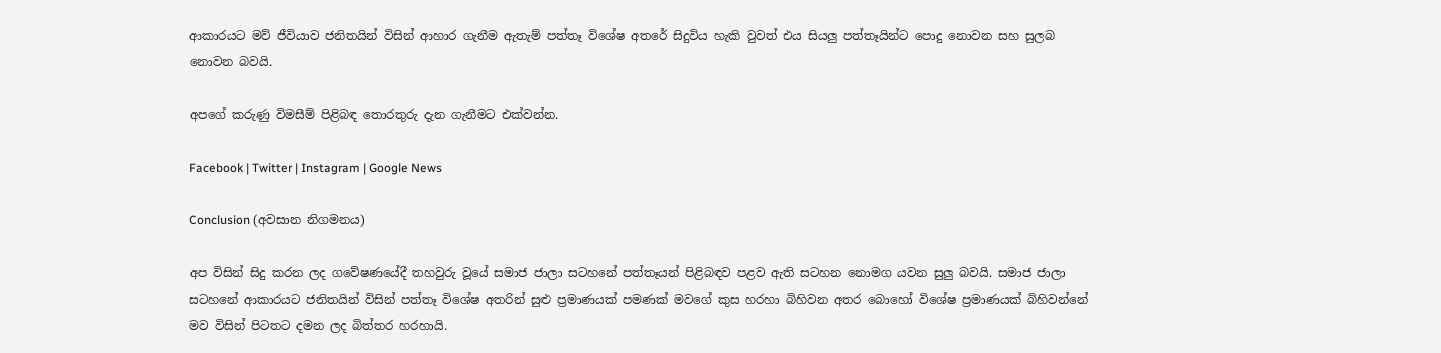ආකාරයට මව් ජීවියාව ජනිතයින් විසින් ආහාර ගැනීම ඇතැම් පත්තෑ විශේෂ අතරේ සිදුවිය හැකි වුවත් එය සියලු පත්තෑයින්ට පොදු නොවන සහ සුලබ නොවන බවයි.

අපගේ කරුණු විමසීම් පිළිබඳ තොරතුරු දැන ගැනීමට එක්වන්න.

Facebook | Twitter | Instagram | Google News

Conclusion (අවසාන නිගමනය)

අප විසින් සිදු කරන ලද ගවේෂණයේදී තහවුරු වූයේ සමාජ ජාලා සටහනේ පත්තෑයන් පිළිබඳව පළව ඇති සටහන නොමග යවන සුලු බවයි. සමාජ ජාලා සටහනේ ආකාරයට ජනිතයින් විසින් පත්තෑ විශේෂ අතරින් සුළු ප්‍රමාණයක් පමණක් මවගේ කුස හරහා බිහිවන අතර බොහෝ විශේෂ ප්‍රමාණයක් බිහිවන්නේ මව විසින් පිටතට දමන ලද බිත්තර හරහායි.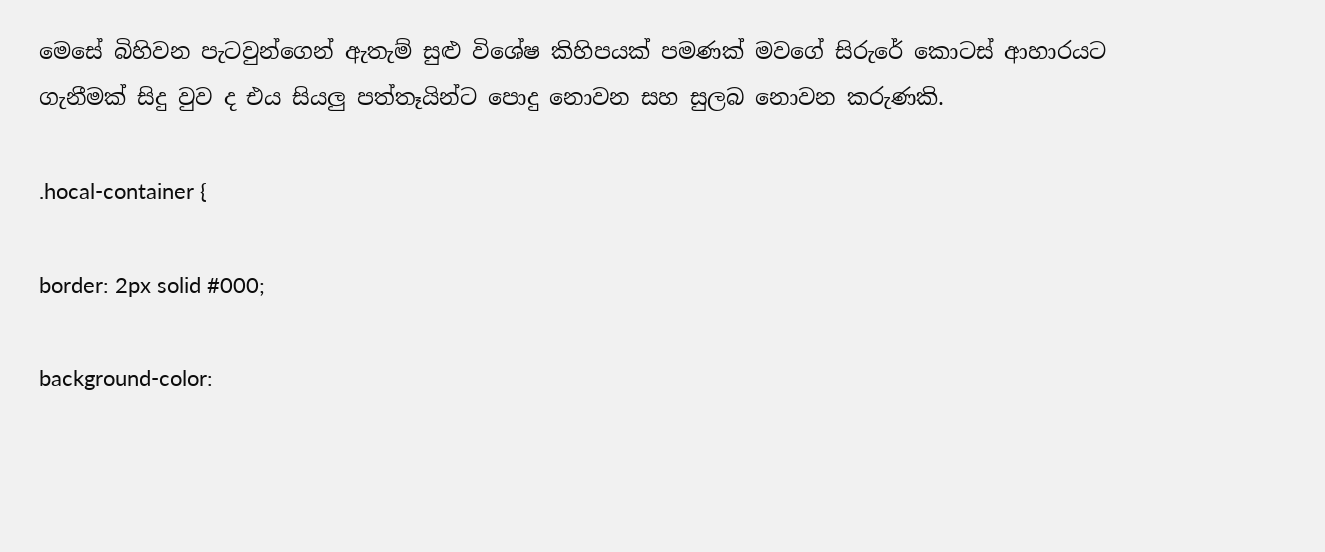මෙසේ බිහිවන පැටවුන්ගෙන් ඇතැම් සුළු විශේෂ කිහිපයක් පමණක් මවගේ සිරුරේ කොටස් ආහාරයට ගැනීමක් සිදු වුව ද එය සියලු පත්තෑයින්ට පොදු නොවන සහ සුලබ නොවන කරුණකි.

.hocal-container {

border: 2px solid #000;

background-color: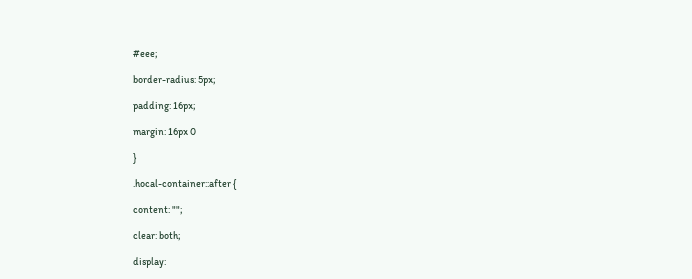#eee;

border-radius: 5px;

padding: 16px;

margin: 16px 0

}

.hocal-container::after {

content: "";

clear: both;

display: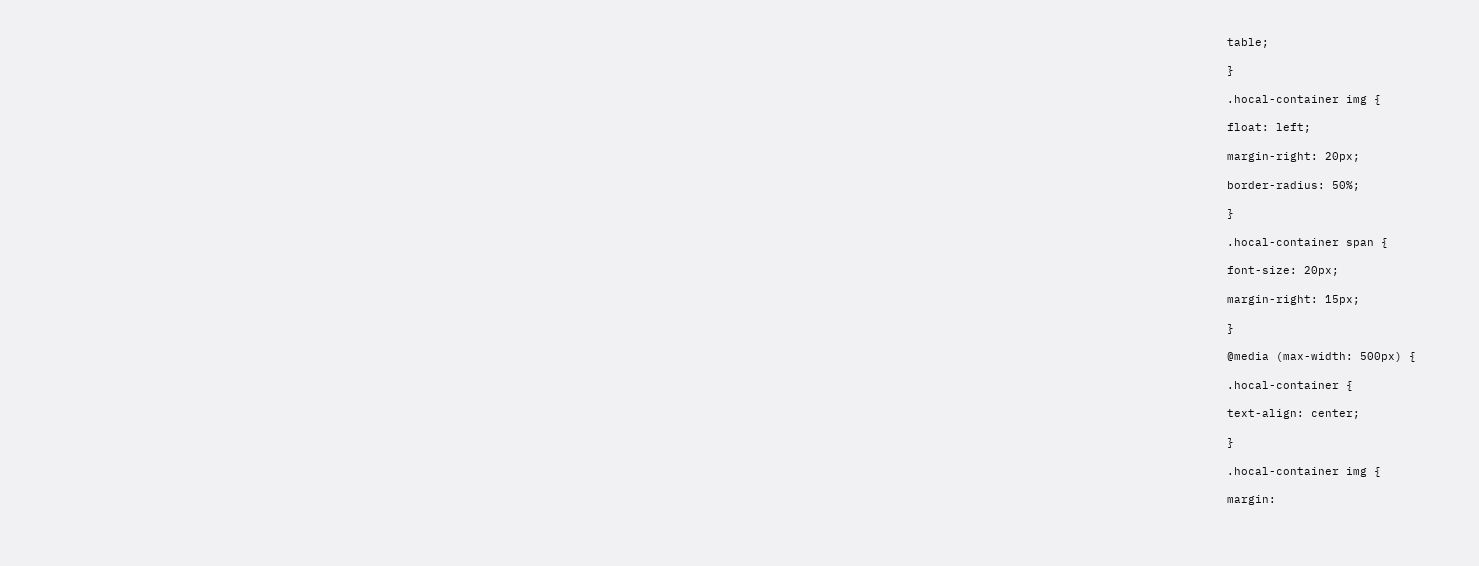table;

}

.hocal-container img {

float: left;

margin-right: 20px;

border-radius: 50%;

}

.hocal-container span {

font-size: 20px;

margin-right: 15px;

}

@media (max-width: 500px) {

.hocal-container {

text-align: center;

}

.hocal-container img {

margin: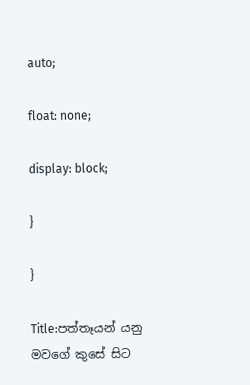auto;

float: none;

display: block;

}

}

Title:පත්තෑයන් යනු මවගේ කුසේ සිට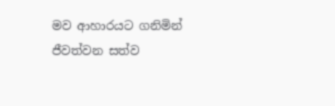මව ආහාරයට ගනිමින් ජීවත්වන සත්ව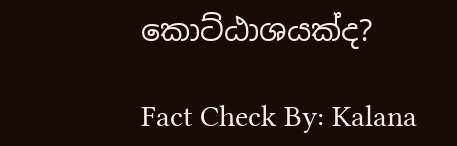කොට්ඨාශයක්ද?

Fact Check By: Kalana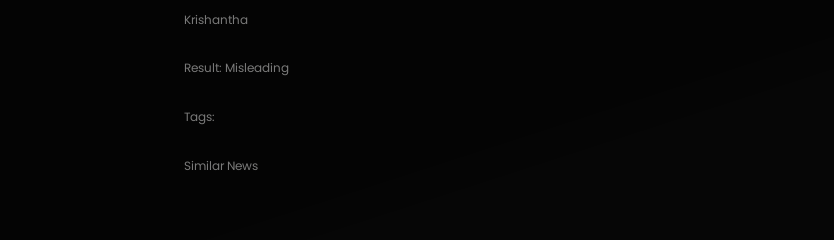Krishantha

Result: Misleading

Tags:

Similar News